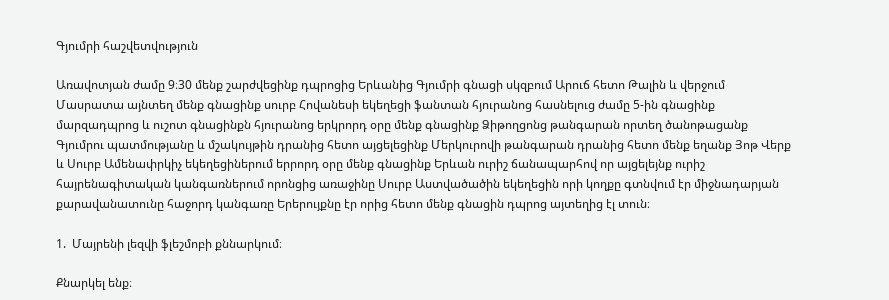Գյումրի հաշվետվություն

Առավոտյան ժամը 9։30 մենք շարժվեցինք դպրոցից Երևանից Գյումրի գնացի սկզբում Արուճ հետո Թալին և վերջում Մասրատա այնտեղ մենք գնացինք սուրբ Հովանեսի եկեղեցի ֆանտան հյուրանոց հասնելուց ժամը 5-ին գնացինք մարզադպրոց և ուշոտ գնացինքն հյուրանոց երկրորդ օրը մենք գնացինք Ձիթողցոնց թանգարան որտեղ ծանոթացանք Գյումրու պատմությանը և մշակույթին դրանից հետո այցելեցինք Մերկուրովի թանգարան դրանից հետո մենք եղանք Յոթ Վերք և Սուրբ Ամենափրկիչ եկեղեցիներում երրորդ օրը մենք գնացինք Երևան ուրիշ ճանապարհով որ այցելեյնք ուրիշ հայրենագիտական կանգառներում որոնցից առաջինը Սուրբ Աստվածածին եկեղեցին որի կողքը գտնվում էր միջնադարյան քարավանատունը հաջորդ կանգառը Երերույքնը էր որից հետո մենք գնացին դպրոց այտեղից էլ տուն։

1.  Մայրենի լեզվի ֆլեշմոբի քննարկում։

Քնարկել ենք։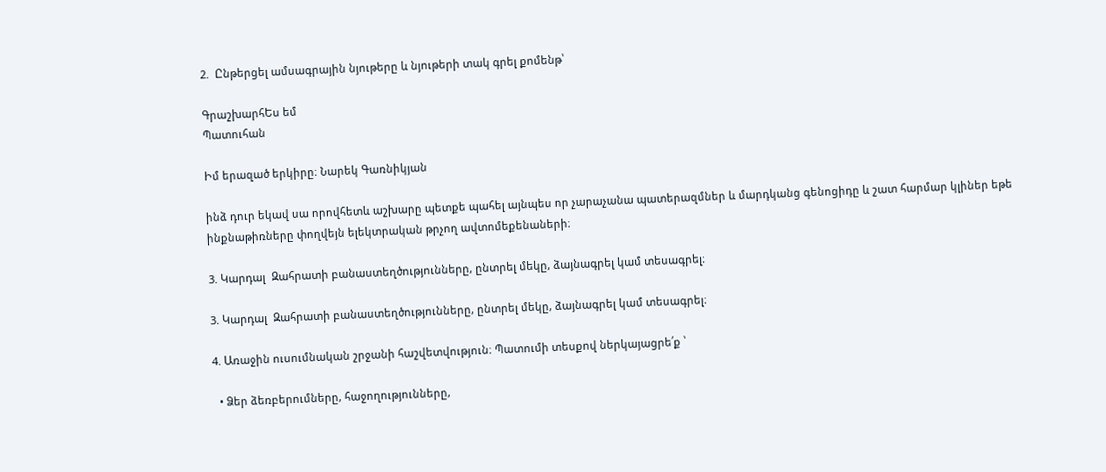2.  Ընթերցել ամսագրային նյութերը և նյութերի տակ գրել քոմենթ՝

ԳրաշխարհԵս եմ
Պատուհան

Իմ երազած երկիրը։ Նարեկ Գառնիկյան

ինձ դուր եկավ սա որովհետև աշխարը պետքե պահել այնպես որ չարաչանա պատերազմներ և մարդկանց գենոցիդը և շատ հարմար կլիներ եթե ինքնաթիռները փողվեյն ելեկտրական թրչող ավտոմեքենաների։

3. Կարդալ  Զահրատի բանաստեղծությունները, ընտրել մեկը, ձայնագրել կամ տեսագրել։

3. Կարդալ  Զահրատի բանաստեղծությունները, ընտրել մեկը, ձայնագրել կամ տեսագրել։

4. Առաջին ուսումնական շրջանի հաշվետվություն։ Պատումի տեսքով ներկայացրե՛ք ՝

  • Ձեր ձեռբերումները, հաջողությունները,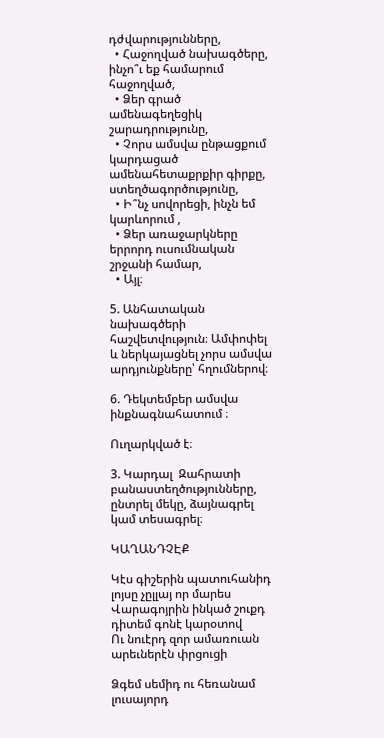դժվարությունները,
  • Հաջողված նախագծերը, ինչո՞ւ եք համարում հաջողված,
  • Ձեր գրած ամենագեղեցիկ շարադրությունը,
  • Չորս ամսվա ընթացքում կարդացած ամենահետաքրքիր գիրքը, ստեղծագործությունը,
  • Ի՞նչ սովորեցի, ինչն եմ կարևորում ,
  • Ձեր առաջարկները երրորդ ուսումնական շրջանի համար,
  • Այլ։

5. Անհատական նախագծերի հաշվետվություն։ Ամփոփել և ներկայացնել չորս ամսվա արդյունքները՝ հղումներով։

6. Դեկտեմբեր ամսվա ինքնագնահատում ։

Ուղարկված է։

3. Կարդալ  Զահրատի բանաստեղծությունները, ընտրել մեկը, ձայնագրել կամ տեսագրել։

ԿԱՂԱՆԴՉԷՔ

Կէս գիշերին պատուհանիդ լոյսը չըլլայ որ մարես
Վարագոյրին ինկած շուքդ դիտեմ գոնէ կարօտով
Ու նուէրդ զոր ամառուան արեւներէն փրցուցի

Ձգեմ սեմիդ ու հեռանամ լուսայորդ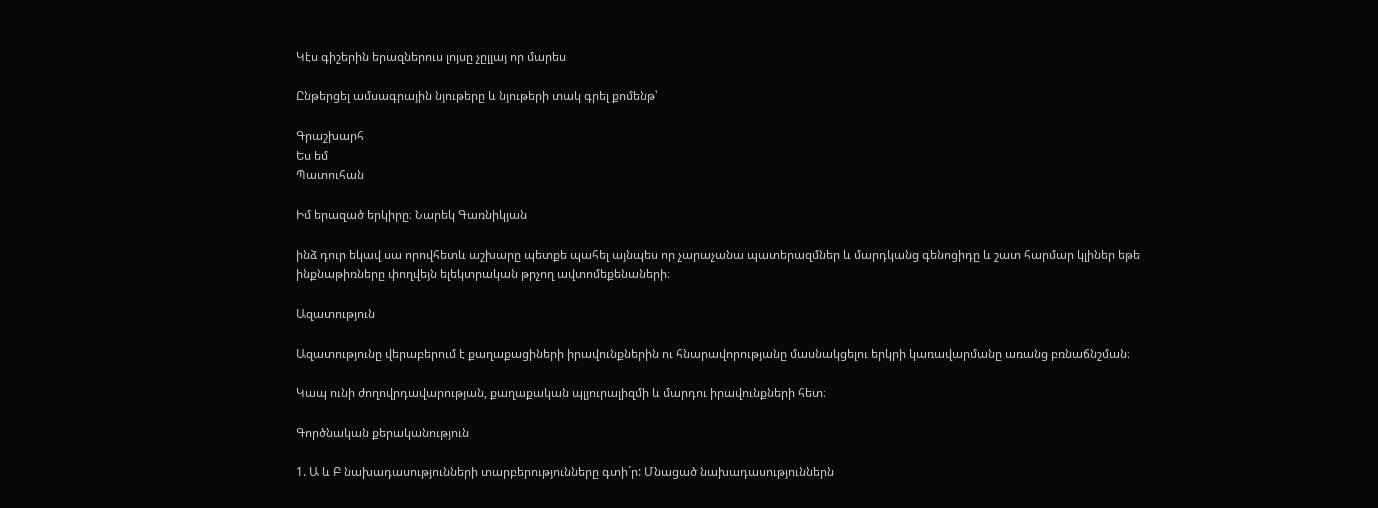Կէս գիշերին երազներուս լոյսը չըլլայ որ մարես

Ընթերցել ամսագրային նյութերը և նյութերի տակ գրել քոմենթ՝

Գրաշխարհ
Ես եմ
Պատուհան

Իմ երազած երկիրը։ Նարեկ Գառնիկյան

ինձ դուր եկավ սա որովհետև աշխարը պետքե պահել այնպես որ չարաչանա պատերազմներ և մարդկանց գենոցիդը և շատ հարմար կլիներ եթե ինքնաթիռները փողվեյն ելեկտրական թրչող ավտոմեքենաների։

Ազատություն

Ազատությունը վերաբերում է քաղաքացիների իրավունքներին ու հնարավորությանը մասնակցելու երկրի կառավարմանը առանց բռնաճնշման։

Կապ ունի ժողովրդավարության, քաղաքական պլյուրալիզմի և մարդու իրավունքների հետ։

Գործնական քերականություն

1. Ա և Բ նախադասությունների տարբերությունները գտի´ր: Մնացած նախադասություններն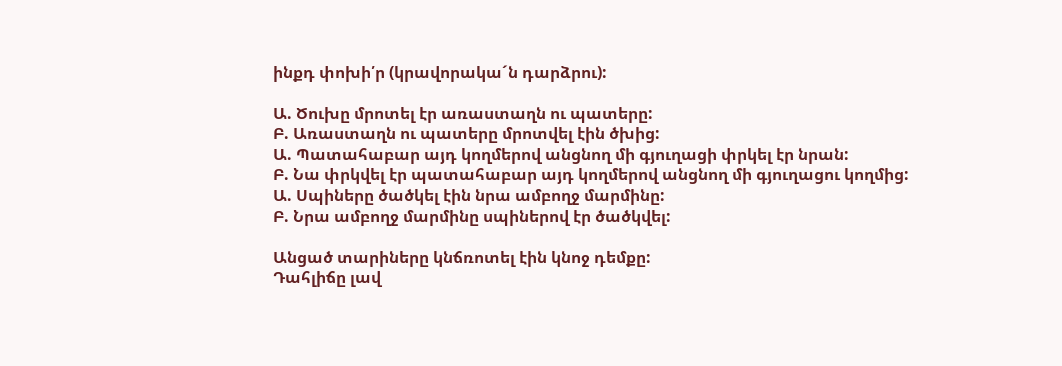ինքդ փոխի՛ր (կրավորակա´ն դարձրու):

Ա. Ծուխը մրոտել էր առաստաղն ու պատերը:
Բ. Առաստաղն ու պատերը մրոտվել էին ծխից:
Ա. Պատահաբար այդ կողմերով անցնող մի գյուղացի փրկել էր նրան:
Բ. Նա փրկվել էր պատահաբար այդ կողմերով անցնող մի գյուղացու կողմից:
Ա. Սպիները ծածկել էին նրա ամբողջ մարմինը:
Բ. Նրա ամբողջ մարմինը սպիներով էր ծածկվել:

Անցած տարիները կնճռոտել էին կնոջ դեմքը:
Դահլիճը լավ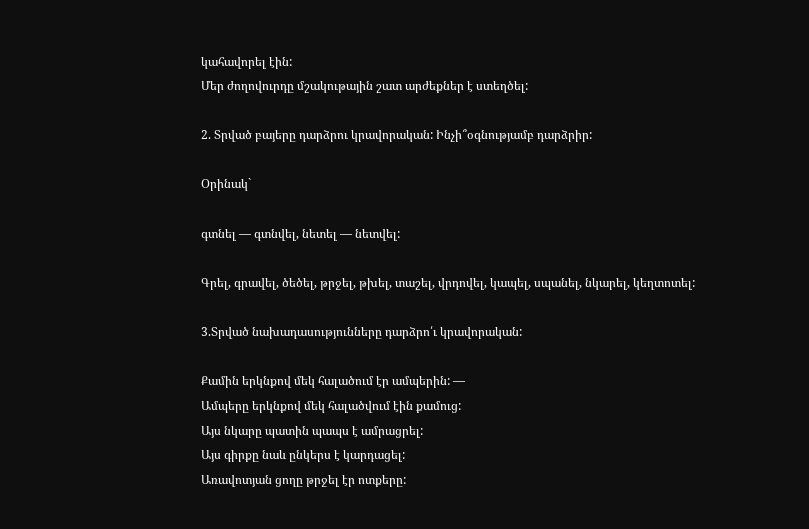կահավորել էին:
Մեր ժողովուրդը մշակութային շատ արժեքներ է ստեղծել:

2. Տրված բայերը դարձրու կրավորական: Ինչի՞օգնությամբ դարձրիր:

Օրինակ`

գտնել — գտնվել, նետել — նետվել:

Գրել, գրավել, ծեծել, թրջել, թխել, տաշել, վրդովել, կապել, սպանել, նկարել, կեղտոտել:

3.Տրված նախադասությունները դարձրո՛ւ կրավորական:

Քամին երկնքով մեկ հալածում էր ամպերին: —
Ամպերը երկնքով մեկ հալածվում էին քամուց:
Այս նկարը պատին պապս է ամրացրել:
Այս գիրքը նաև ընկերս է կարդացել:
Առավոտյան ցողը թրջել էր ոտքերը: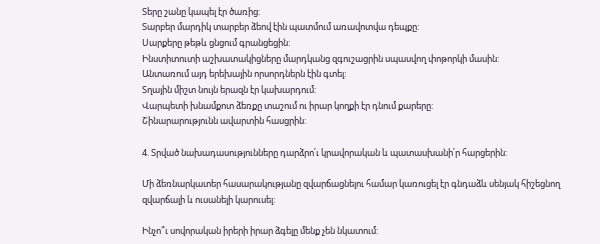Տերը շանը կապել էր ծառից:
Տարբեր մարդիկ տարբեր ձեով էին պատմում առավոտվա դեպքը:
Սարքերը թեթև ցնցում գրանցեցին:
Ինստիտուտի աշխատակիցները մարդկանց զգուշացրին սպասվող փոթորկի մասին:
Անտառում այդ երեխային որսորդներն էին գտել:
Տղային միշտ նույն երազն էր կախարդում:
Վարպետի խնամքոտ ձեռքը տաշում ու իրար կողքի էր դնում քարերը:
Շինարարությունն ավարտին հասցրին:

4. Տրված նախադասությունները դարձրո՛ւ կրավորական և պատասխանի՛ր հարցերին:

Մի ձեռնարկատեր հասարակությանը զվարճացնելու համար կառուցել էր գնդաձև սենյակ հիշեցնող զվարճալի և ուսանելի կարուսել:

Ինչո՞ւ սովորական իրերի իրար ձգելը մենք չեն նկատում: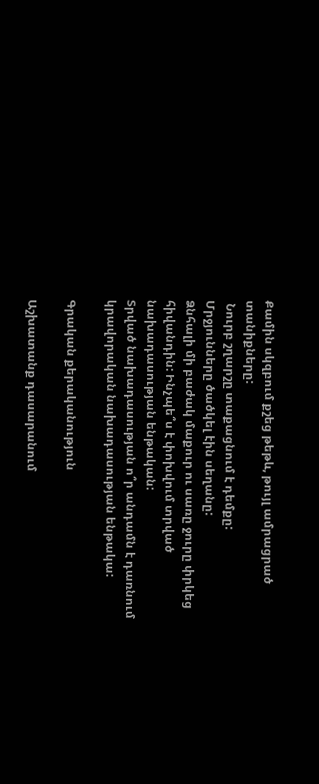Քամին սկզբում քշեց թեթև, թույլ ամրացրած տանիքները:
 Նուրբ շղարշը տաքացնում է դեմքը:
Մրջյունները ծածկել էին սեղանը:
Ձնհալի մի բաժակ մաքուր ու սառը ջուրը փրկեց հիվանդին: Ինչպե՞ս է փոխվում տրված նախադասության ենթական:
Տրված նախադասության ո՞ր անդամն է դառնում կրավորական նախադասության ենթակա:

Գրական քերականություն

Աշխատանք դասարանում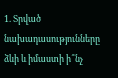1. Տրված նախադասությունները ձևի և իմաստի ի՞նչ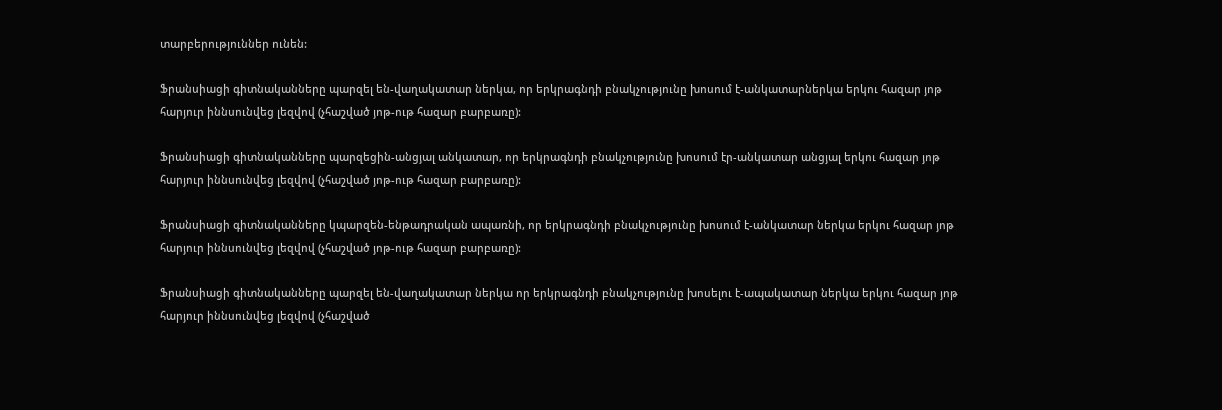տարբերություններ ունեն:

Ֆրանսիացի գիտնականները պարզել են-վաղակատար ներկա, որ երկրագնդի բնակչությունը խոսում է-անկատարներկա երկու հազար յոթ հարյուր իննսունվեց լեզվով (չհաշված յոթ-ութ հազար բարբառը):

Ֆրանսիացի գիտնականները պարզեցին-անցյալ անկատար, որ երկրագնդի բնակչությունը խոսում էր-անկատար անցյալ երկու հազար յոթ հարյուր իննսունվեց լեզվով (չհաշված յոթ-ութ հազար բարբառը):

Ֆրանսիացի գիտնականները կպարզեն-ենթադրական ապառնի, որ երկրագնդի բնակչությունը խոսում է-անկատար ներկա երկու հազար յոթ հարյուր իննսունվեց լեզվով (չհաշված յոթ-ութ հազար բարբառը):

Ֆրանսիացի գիտնականները պարզել են-վաղակատար ներկա որ երկրագնդի բնակչությունը խոսելու է-ապակատար ներկա երկու հազար յոթ հարյուր իննսունվեց լեզվով (չհաշված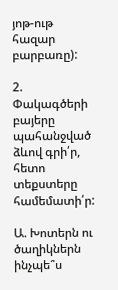յոթ-ութ հազար բարբառը):

2. Փակագծերի բայերը պահանջված ձևով գրի՛ր, հետո տեքստերը համեմատի՛ր:

Ա. Խոտերն ու ծաղիկներն ինչպե՞ս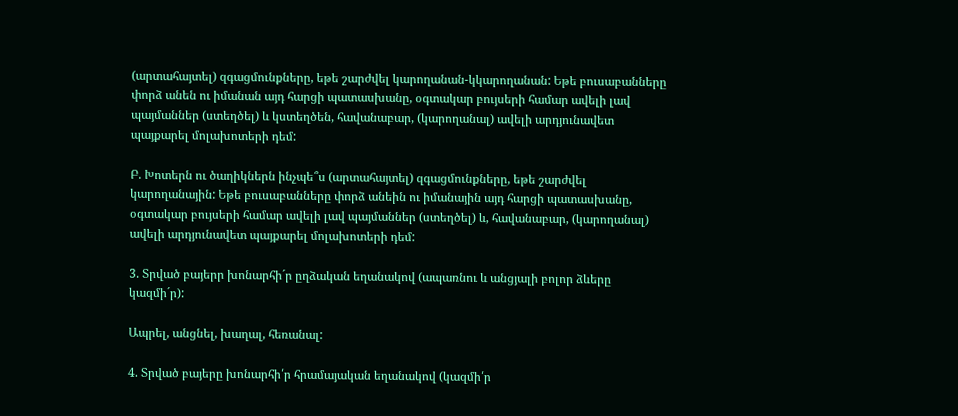(արտահայտել) զգացմունքները, եթե շարժվել կարողանան-կկարողանան: Եթե բուսաբանները փորձ անեն ու իմանան այդ հարցի պատասխանը, օգտակար բույսերի համար ավելի լավ պայմաններ (ստեղծել) և կստեղծեն, հավանաբար, (կարողանալ) ավելի արդյունավետ պայքարել մոլախոտերի դեմ:

Բ. Խոտերն ու ծաղիկներն ինչպե՞ս (արտահայտել) զգացմունքները, եթե շարժվել կարողանային: Եթե բուսաբանները փորձ անեին ու իմանային այդ հարցի պատասխանը, օգտակար բույսերի համար ավելի լավ պայմաններ (ստեղծել) և, հավանաբար, (կարողանալ) ավելի արդյունավետ պայքարել մոլախոտերի դեմ:

3. Տրված բայերր խոնարհի´ր ըղձական եղանակով (ապառնու և անցյալի բոլոր ձևերը կազմի´ր):

Ապրել, անցնել, խաղալ, հեռանալ:

4. Տրված բայերը խոնարհի՛ր հրամայական եղանակով (կազմի՛ր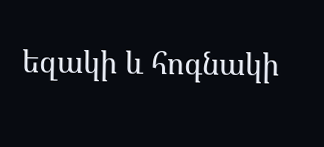եզակի և հոգնակի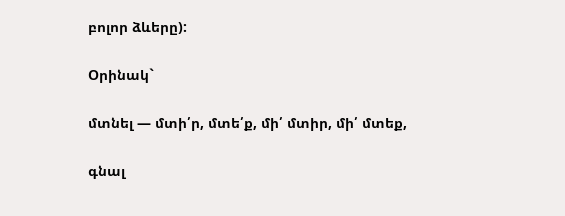բոլոր ձևերը):

Օրինակ`

մտնել — մտի՛ր, մտե՛ք, մի՛ մտիր, մի՛ մտեք,

գնալ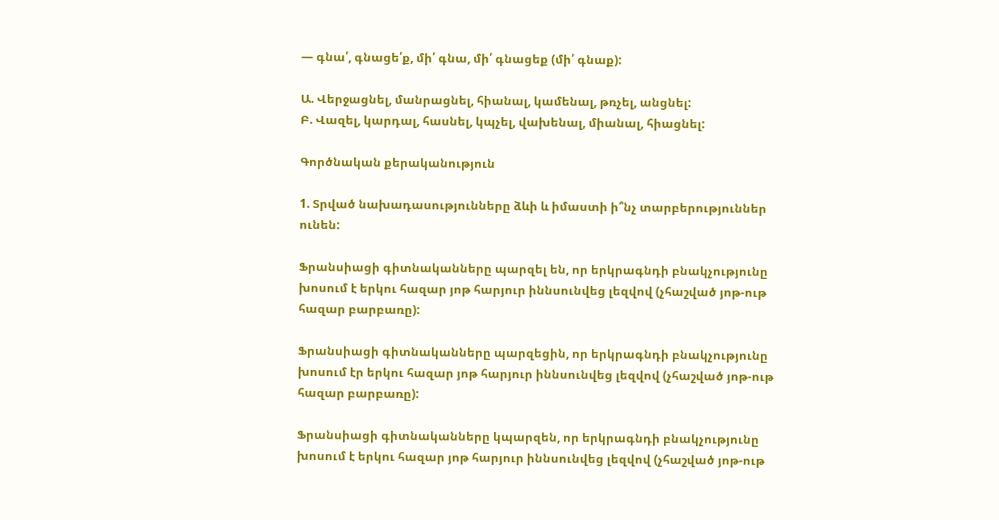— գնա՛, գնացե՛ք, մի՛ գնա, մի՛ գնացեք (մի՛ գնաք):

Ա. Վերջացնել, մանրացնել, հիանալ, կամենալ, թռչել, անցնել:
Բ. Վազել, կարդալ, հասնել, կպչել, վախենալ, միանալ, հիացնել:

Գործնական քերականություն

1. Տրված նախադասությունները ձևի և իմաստի ի՞նչ տարբերություններ ունեն:

Ֆրանսիացի գիտնականները պարզել են, որ երկրագնդի բնակչությունը խոսում է երկու հազար յոթ հարյուր իննսունվեց լեզվով (չհաշված յոթ-ութ հազար բարբառը):

Ֆրանսիացի գիտնականները պարզեցին, որ երկրագնդի բնակչությունը խոսում էր երկու հազար յոթ հարյուր իննսունվեց լեզվով (չհաշված յոթ-ութ հազար բարբառը):

Ֆրանսիացի գիտնականները կպարզեն, որ երկրագնդի բնակչությունը խոսում է երկու հազար յոթ հարյուր իննսունվեց լեզվով (չհաշված յոթ-ութ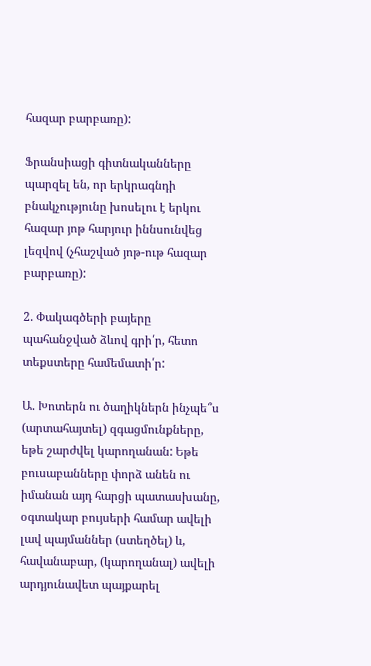հազար բարբառը):

Ֆրանսիացի գիտնականները պարզել են, որ երկրագնդի բնակչությունը խոսելու է երկու հազար յոթ հարյուր իննսունվեց լեզվով (չհաշված յոթ-ութ հազար բարբառը):

2. Փակագծերի բայերը պահանջված ձևով գրի՛ր, հետո տեքստերը համեմատի՛ր:

Ա. Խոտերն ու ծաղիկներն ինչպե՞ս (արտահայտել) զգացմունքները, եթե շարժվել կարողանան: Եթե բուսաբանները փորձ անեն ու իմանան այդ հարցի պատասխանը, օգտակար բույսերի համար ավելի լավ պայմաններ (ստեղծել) և, հավանաբար, (կարողանալ) ավելի արդյունավետ պայքարել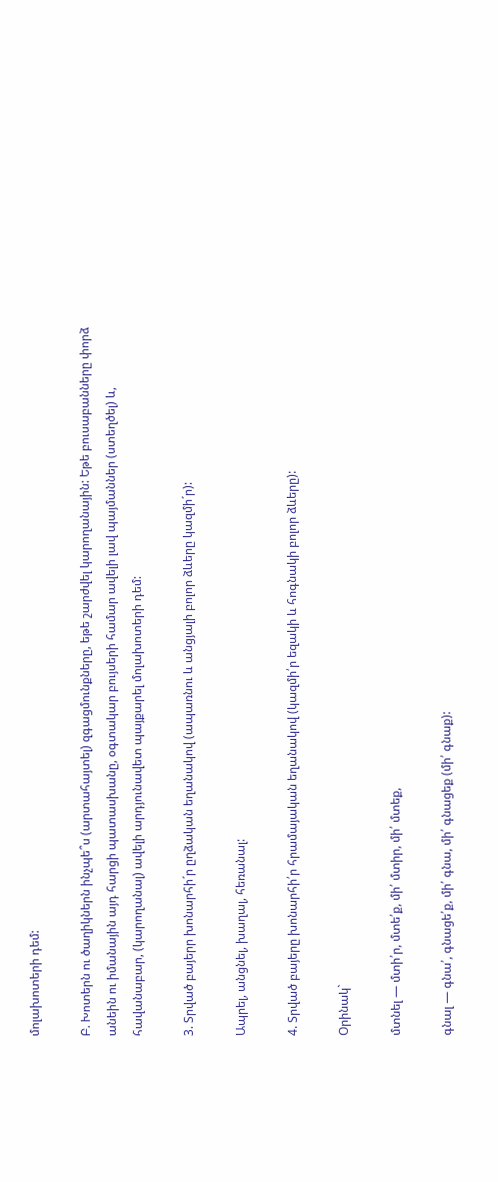մոլախոտերի դեմ:

Բ. Խոտերն ու ծաղիկներն ինչպե՞ս (արտահայտել) զգացմունքները, եթե շարժվել կարողանային: Եթե բուսաբանները փորձ անեին ու իմանային այդ հարցի պատասխանը, օգտակար բույսերի համար ավելի լավ պայմաններ (ստեղծել) և, հավանաբար, (կարողանալ) ավելի արդյունավետ պայքարել մոլախոտերի դեմ:

3. Տրված բայերր խոնարհի´ր ըղձական եղանակով (ապառնու և անցյալի բոլոր ձևերը կազմի´ր):

Ապրել, անցնել, խաղալ, հեռանալ:

4. Տրված բայերը խոնարհի՛ր հրամայական եղանակով (կազմի՛ր եզակի և հոգնակի բոլոր ձևերը):

Օրինակ`

մտնել — մտի՛ր, մտե՛ք, մի՛ մտիր, մի՛ մտեք,

գնալ — գնա՛, գնացե՛ք, մի՛ գնա, մի՛ գնացեք (մի՛ գնաք):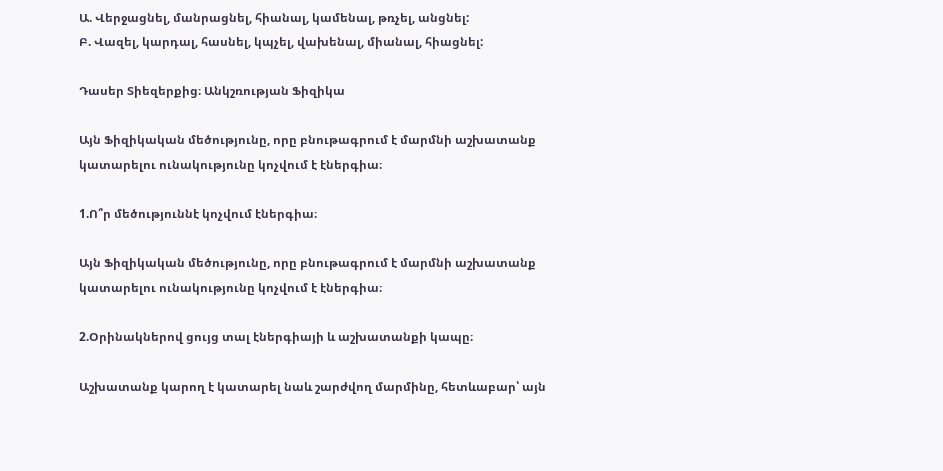Ա. Վերջացնել, մանրացնել, հիանալ, կամենալ, թռչել, անցնել:
Բ. Վազել, կարդալ, հասնել, կպչել, վախենալ, միանալ, հիացնել:

Դասեր Տիեզերքից։ Անկշռության Ֆիզիկա

Այն Ֆիզիկական մեծությունը, որը բնութագրում է մարմնի աշխատանք կատարելու ունակությունը կոչվում է էներգիա։

1.Ո՞ր մեծություննէ կոչվում էներգիա։

Այն Ֆիզիկական մեծությունը, որը բնութագրում է մարմնի աշխատանք կատարելու ունակությունը կոչվում է էներգիա։

2.Օրինակներով ցույց տալ էներգիայի և աշխատանքի կապը։

Աշխատանք կարող է կատարել նաև շարժվող մարմինը, հետևաբար՝ այն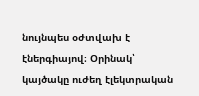նույնպես օժտվախ է էներգիայով։ Օրինակ՝ կայծակը ուժեղ էլեկտրական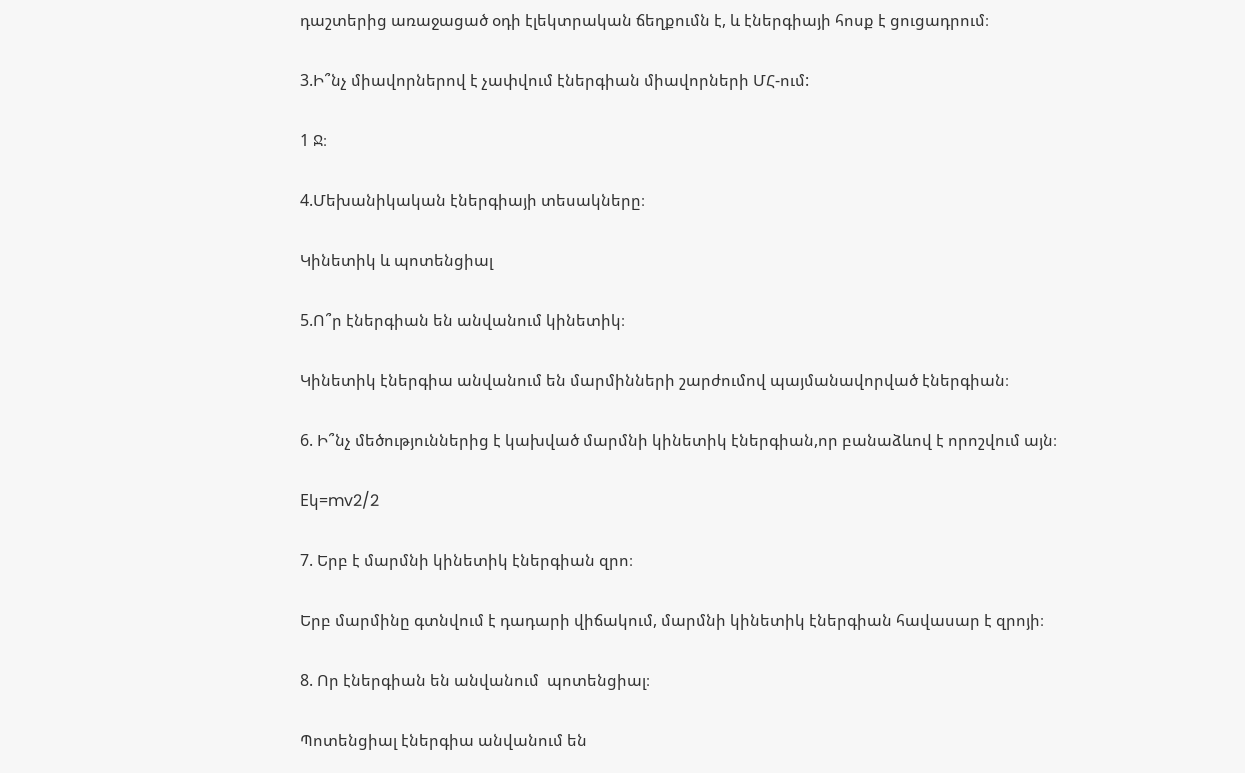դաշտերից առաջացած օդի էլեկտրական ճեղքումն է, և էներգիայի հոսք է ցուցադրում։

3.Ի՞նչ միավորներով է չափվում էներգիան միավորների ՄՀ-ում:

1 Ջ։

4.Մեխանիկական էներգիայի տեսակները։

Կինետիկ և պոտենցիալ

5.Ո՞ր էներգիան են անվանում կինետիկ։

Կինետիկ էներգիա անվանում են մարմինների շարժումով պայմանավորված էներգիան։

6. Ի՞նչ մեծություններից է կախված մարմնի կինետիկ էներգիան,որ բանաձևով է որոշվում այն։

Eկ=mv2/2

7. Երբ է մարմնի կինետիկ էներգիան զրո։

Երբ մարմինը գտնվում է դադարի վիճակում, մարմնի կինետիկ էներգիան հավասար է զրոյի։

8. Որ էներգիան են անվանում  պոտենցիալ։

Պոտենցիալ էներգիա անվանում են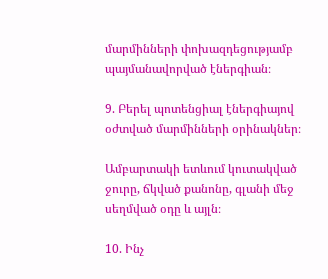մարմինների փոխազդեցությամբ պայմանավորված էներգիան։

9. Բերել պոտենցիալ էներգիայով օժտված մարմինների օրինակներ։

Ամբարտակի ետևում կուտակված ջուրը, ճկված քանոնը, գլանի մեջ սեղմված օդը և այլն։

10. Ինչ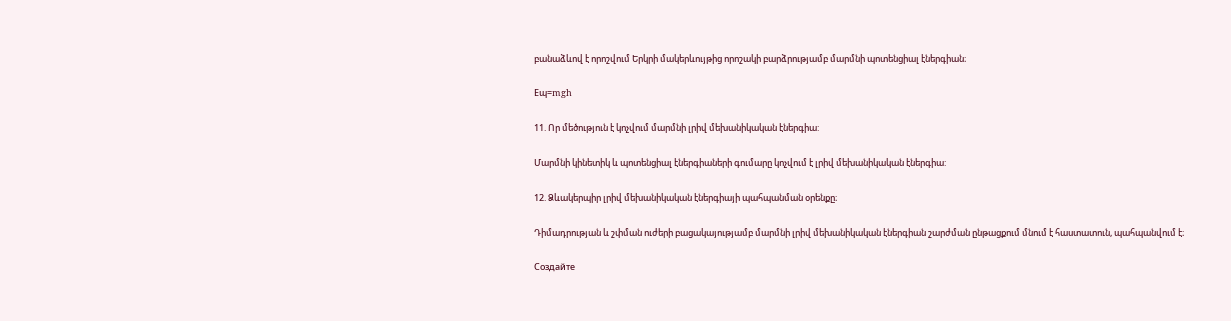բանաձևով է որոշվում Երկրի մակերևույթից որոշակի բարձրությամբ մարմնի պոտենցիալ էներգիան։

Eպ=mgh

11. Որ մեծություն է կոչվում մարմնի լրիվ մեխանիկական էներգիա:

Մարմնի կինետիկ և պոտենցիալ էներգիաների գումարը կոչվում է լրիվ մեխանիկական էներգիա:

12. Ձևակերպիր լրիվ մեխանիկական էներգիայի պահպանման օրենքը։

Դիմադրության և շփման ուժերի բացակայությամբ մարմնի լրիվ մեխանիկական էներգիան շարժման ընթացքում մնում է հաստատուն, պահպանվում է։

Создайте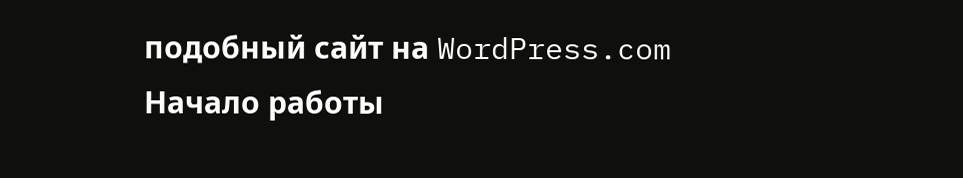подобный сайт на WordPress.com
Начало работы